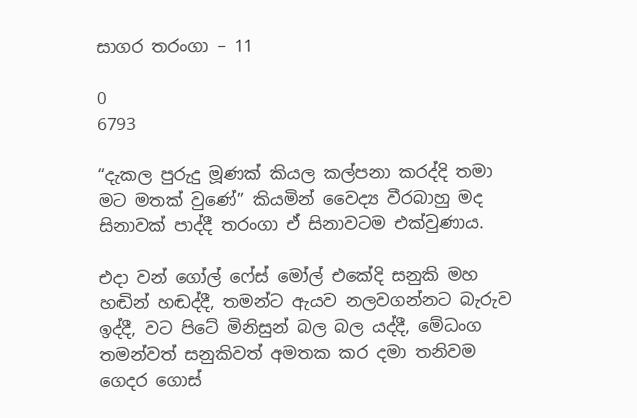සාගර තරංගා – 11

0
6793

“දැකල පුරුදු මූණක් කියල කල්පනා කරද්දි තමා මට මතක් වුණේ” කියමින් වෛද්‍ය වීරබාහු මද සිනාවක් පාද්දී තරංගා ඒ සිනාවටම එක්වුණාය.

එදා වන් ගෝල් ෆේස් මෝල් එකේදි සනුකි මහ හඬින් හඬද්දී, තමන්ට ඇයව නලවගන්නට බැරුව ඉද්දී, වට පිටේ මිනිසුන් බල බල යද්දී, මේධංග තමන්වත් සනුකිවත් අමතක කර දමා තනිවම ගෙදර ගොස්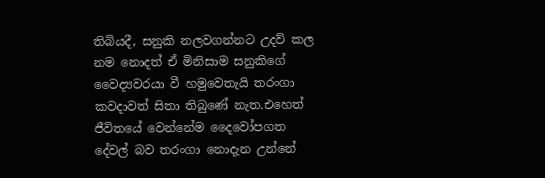තිබියදී, සනුකි නලවගන්නට උදව් කල නම නොදත් ඒ මිනිසාම සනුකිගේ වෛද්‍යවරයා වී හමුවෙතැයි තරංගා කවදාවත් සිතා තිබුණේ නැත.එහෙත් ජීවිතයේ වෙන්නේම දෛවෝපගත දේවල් බව තරංගා නොදැන උන්නේ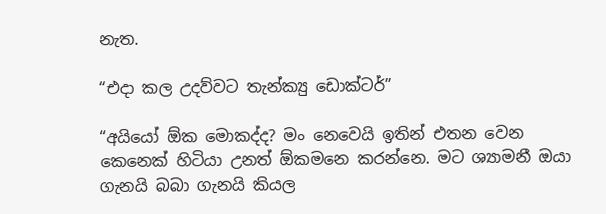නැත.

“එදා කල උදව්වට තැන්ක්‍යු ඩොක්ටර්”

“අයියෝ ඕක මොකද්ද? මං නෙවෙයි ඉතින් එතන වෙන කෙනෙක් හිටියා උනත් ඕකමනෙ කරන්නෙ. මට ශ්‍යාමනී ඔයා ගැනයි බබා ගැනයි කියල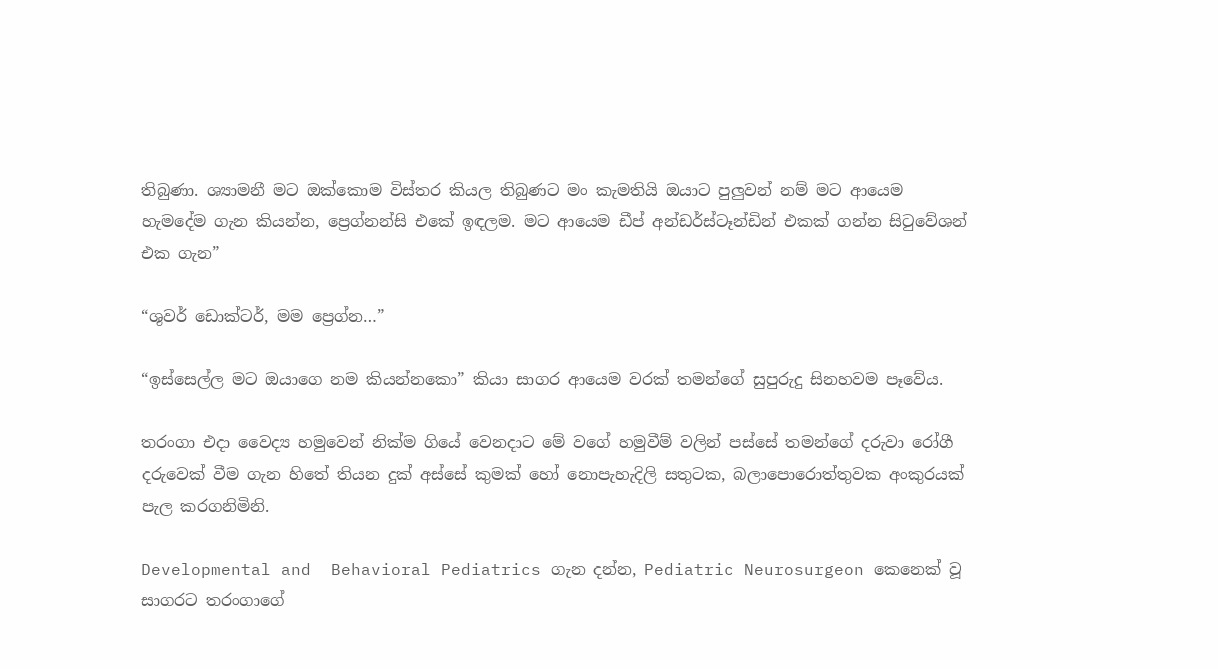තිබුණා. ශ්‍යාමනී මට ඔක්කොම විස්තර කියල තිබුණට මං කැමතියි ඔයාට පුලුවන් නම් මට ආයෙම හැමදේම ගැන කියන්න, ප්‍රෙග්නන්සි එකේ ඉඳලම. මට ආයෙම ඩීප් අන්ඩර්ස්ටෑන්ඩින් එකක් ගන්න සිටුවේශන් එක ගැන”

“ශුවර් ඩොක්ටර්, මම ප්‍රෙග්න…”

“ඉස්සෙල්ල මට ඔයාගෙ නම කියන්නකො” කියා සාගර ආයෙම වරක් තමන්ගේ සුපුරුදු සිනහවම පෑවේය.

තරංගා එදා වෛද්‍ය හමුවෙන් නික්ම ගියේ වෙනදාට මේ වගේ හමුවීම් වලින් පස්සේ තමන්ගේ දරුවා රෝගී දරුවෙක් වීම ගැන හිතේ තියන දුක් අස්සේ කුමක් හෝ නොපැහැදිලි සතුටක, බලාපොරොත්තුවක අංකුරයක් පැල කරගනිමිනි.

Developmental and  Behavioral Pediatrics ගැන දන්න, Pediatric Neurosurgeon කෙනෙක් වූ සාගරට තරංගාගේ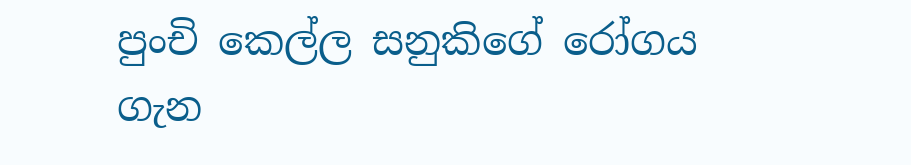පුංචි කෙල්ල සනුකිගේ රෝගය ගැන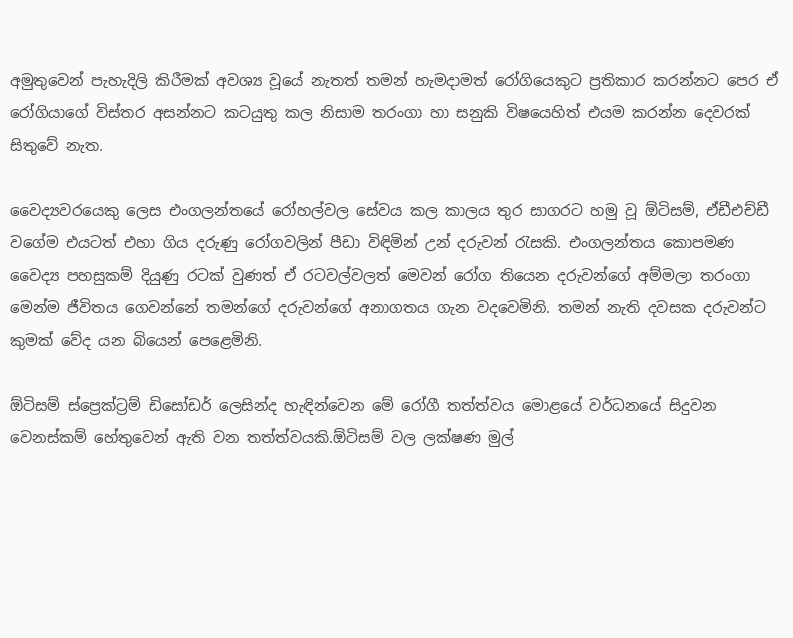අමුතුවෙන් පැහැදිලි කිරීමක් අවශ්‍ය වූයේ නැතත් තමන් හැමදාමත් රෝගියෙකුට ප්‍රතිකාර කරන්නට පෙර ඒ රෝගියාගේ විස්තර අසන්නට කටයුතු කල නිසාම තරංගා හා සනුකි විෂයෙහිත් එයම කරන්න දෙවරක් සිතුවේ නැත.

වෛද්‍යවරයෙකු ලෙස එංගලන්තයේ රෝහල්වල සේවය කල කාලය තුර සාගරට හමු වූ ඕටිසම්, ඒඩීඑච්ඩී වගේම එයටත් එහා ගිය දරුණු රෝගවලින් පීඩා විඳිමින් උන් දරුවන් රැසකි. එංගලන්තය කොපමණ වෛද්‍ය පහසුකම් දියුණු රටක් වුණත් ඒ රටවල්වලත් මෙවන් රෝග තියෙන දරුවන්ගේ අම්මලා තරංගා මෙන්ම ජීවිතය ගෙවන්නේ තමන්ගේ දරුවන්ගේ අනාගතය ගැන වදවෙමිනි. තමන් නැති දවසක දරුවන්ට කුමක් වේද යන බියෙන් පෙළෙමිනි.

ඕටිසම් ස්ප්‍රෙක්ට්‍රම් ඩිසෝඩර් ලෙසින්ද හැඳින්වෙන මේ රෝගී තත්ත්වය මොළයේ වර්ධනයේ සිදුවන වෙනස්කම් හේතුවෙන් ඇති වන තත්ත්වයකි.ඕටිසම් වල ලක්ෂණ මුල්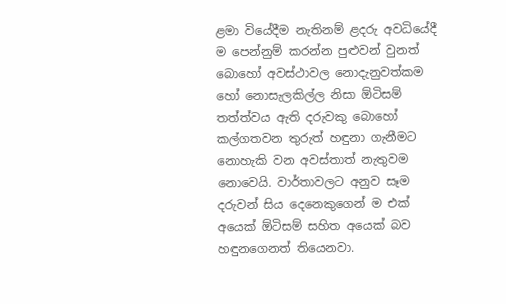ළමා වියේදීම නැතිනම් ළදරු අවධියේදී ම පෙන්නුම් කරන්න පුළුවන් වුනත්  බොහෝ අවස්ථාවල නොදැනුවත්කම හෝ නොසැලකිල්ල නිසා ඕටිසම් තත්ත්වය ඇති දරුවකු බොහෝ කල්ගතවන තුරුත් හඳුනා ගැනීමට නොහැකි වන අවස්තාත් නැතුවම නොවෙයි. වාර්තාවලට අනුව සෑම දරුවන් සිය දෙනෙකුගෙන් ම එක් අයෙක් ඕටිසම් සහිත අයෙක් බව හඳුනගෙනත් තියෙනවා.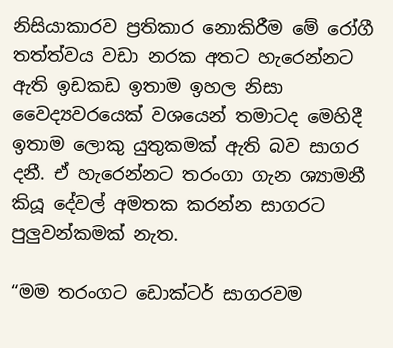නිසියාකාරව ප්‍රතිකාර නොකිරීම මේ රෝගී තත්ත්වය වඩා නරක අතට හැරෙන්නට ඇති ඉඩකඩ ඉතාම ඉහල නිසා වෛද්‍යවරයෙක් වශයෙන් තමාටද මෙහිදී ඉතාම ලොකු යුතුකමක් ඇති බව සාගර දනී. ඒ හැරෙන්නට තරංගා ගැන ශ්‍යාමනී කියූ දේවල් අමතක කරන්න සාගරට පුලුවන්කමක් නැත.

“මම තරංගට ඩොක්ටර් සාගරවම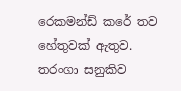රෙකමන්ඩ් කරේ තව හේතුවක් ඇතුව. තරංගා සනුකිව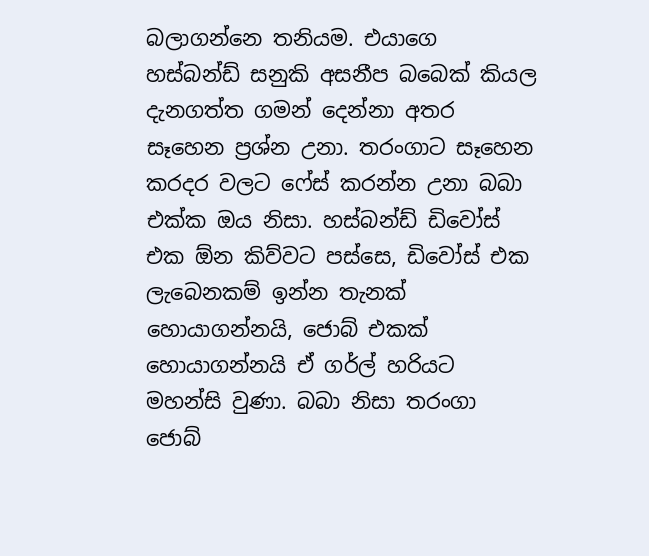බලාගන්නෙ තනියම. එයාගෙ හස්බන්ඩ් සනුකි අසනීප බබෙක් කියල දැනගත්ත ගමන් දෙන්නා අතර සෑහෙන ප්‍රශ්න උනා. තරංගාට සෑහෙන කරදර වලට ෆේස් කරන්න උනා බබා එක්ක ඔය නිසා. හස්බන්ඩ් ඩිවෝස් එක ඕන කිව්වට පස්සෙ, ඩිවෝස් එක ලැබෙනකම් ඉන්න තැනක් හොයාගන්නයි, ජොබ් එකක් හොයාගන්නයි ඒ ගර්ල් හරියට මහන්සි වුණා. බබා නිසා තරංගා ජොබ්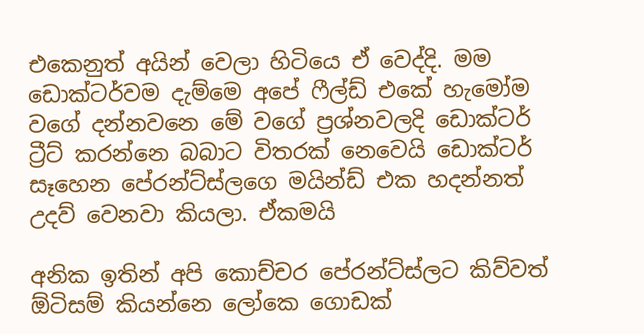එකෙනුත් අයින් වෙලා හිටියෙ ඒ වෙද්දි. මම ඩොක්ටර්වම දැම්මෙ අපේ ෆීල්ඩ් එකේ හැමෝම වගේ දන්නවනෙ මේ වගේ ප්‍රශ්නවලදි ඩොක්‍ටර් ට්‍රීට් කරන්නෙ බබාට විතරක් නෙවෙයි ඩොක්ටර් සෑහෙන පේරන්ට්ස්ලගෙ මයින්ඩ් එක හදන්නත් උදව් වෙනවා කියලා. ඒකමයි

අනික ඉතින් අපි කොච්චර පේරන්ට්ස්ලට කිව්වත් ඕටිසම් කියන්නෙ ලෝකෙ ගොඩක්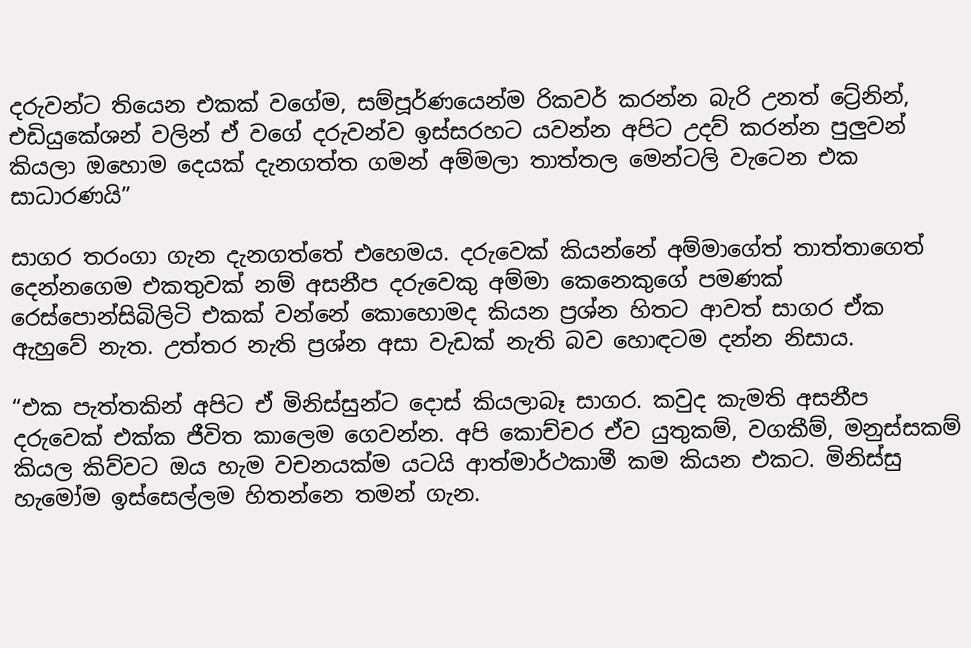දරුවන්ට තියෙන එකක් වගේම, සම්පූර්ණයෙන්ම රිකවර් කරන්න බැරි උනත් ට්‍රේනින්, එඩියුකේශන් වලින් ඒ වගේ දරුවන්ව ඉස්සරහට යවන්න අපිට උදව් කරන්න පුලුවන් කියලා ඔහොම දෙයක් දැනගත්ත ගමන් අම්මලා තාත්තල මෙන්ටලි වැටෙන එක සාධාරණයි”

සාගර තරංගා ගැන දැනගත්තේ එහෙමය. දරුවෙක් කියන්නේ අම්මාගේත් තාත්තාගෙත් දෙන්නගෙම එකතුවක් නම් අසනීප දරුවෙකු අම්මා කෙනෙකුගේ පමණක් රෙස්පොන්සිබිලිටි එකක් වන්නේ කොහොමද කියන ප්‍රශ්න හිතට ආවත් සාගර ඒක ඇහුවේ නැත. උත්තර නැති ප්‍රශ්න අසා වැඩක් නැති බව හොඳටම දන්න නිසාය.

“එක පැත්තකින් අපිට ඒ මිනිස්සුන්ට දොස් කියලාබෑ සාගර. කවුද කැමති අසනීප දරුවෙක් එක්ක ජීවිත කාලෙම ගෙවන්න. අපි කොච්චර ඒව යුතුකම්, වගකීම්, මනුස්සකම් කියල කිව්වට ඔය හැම වචනයක්ම යටයි ආත්මාර්ථකාමී කම කියන එකට. මිනිස්සු හැමෝම ඉස්සෙල්ලම හිතන්නෙ තමන් ගැන.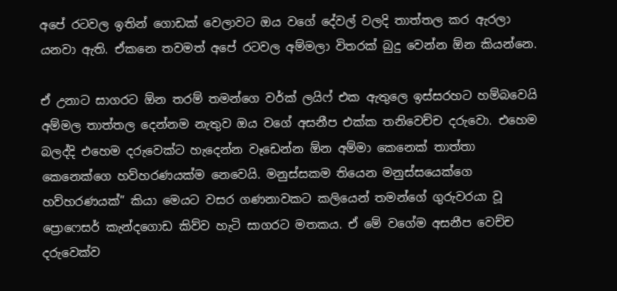අපේ රටවල ඉතින් ගොඩක් වෙලාවට ඔය වගේ දේවල් වලදි තාත්තල කර ඇරලා යනවා ඇති. ඒකනෙ තවමත් අපේ රටවල අම්මලා විතරක් බුදු වෙන්න ඕන කියන්නෙ.

ඒ උනාට සාගරට ඕන තරම් තමන්ගෙ වර්ක් ලයිෆ් එක ඇතුලෙ ඉස්සරහට හම්බවෙයි අම්මල තාත්තල දෙන්නම නැතුව ඔය වගේ අසනීප එක්ක තනිවෙච්ච දරුවො. එහෙම බලද්දි එහෙම දරුවෙක්ට හැදෙන්න වෑඩෙන්න ඕන අම්මා කෙනෙක් තාත්තා කෙනෙක්ගෙ හව්හරණයක්ම නෙවෙයි. මනුස්සකම තියෙන මනුස්සයෙක්ගෙ හව්හරණයක්” කියා මෙයට වසර ගණනාවකට කලියෙන් තමන්ගේ ගුරුවරයා වූ ප්‍රොෆෙසර් කැන්දගොඩ කිව්ව හැටි සාගරට මතකය. ඒ මේ වගේම අසනීප වෙච්ච දරුවෙක්ව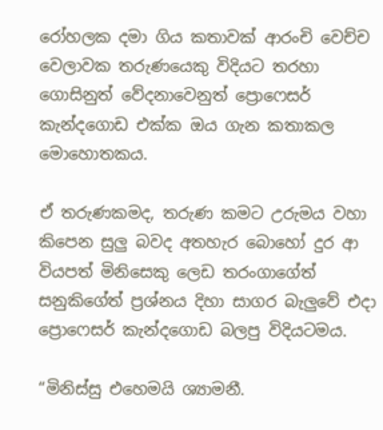රෝහලක දමා ගිය කතාවක් ආරංචි වෙච්ච වෙලාවක තරුණයෙකු විදියට තරහා ගොසිනුත් වේදනාවෙනුත් ප්‍රොෆෙසර් කැන්දගොඩ එක්ක ඔය ගැන කතාකල මොහොතකය.

ඒ තරුණකමද, තරුණ කමට උරුමය වහා කිපෙන සුලු බවද අතහැර බොහෝ දුර ආ වියපත් මිනිසෙකු ලෙඩ තරංගාගේත් සනුකිගේත් ප්‍රශ්නය දිහා සාගර බැලුවේ එදා ප්‍රොෆෙසර් කැන්දගොඩ බලපු විදියටමය.

“මිනිස්සු එහෙමයි ශ්‍යාමනී.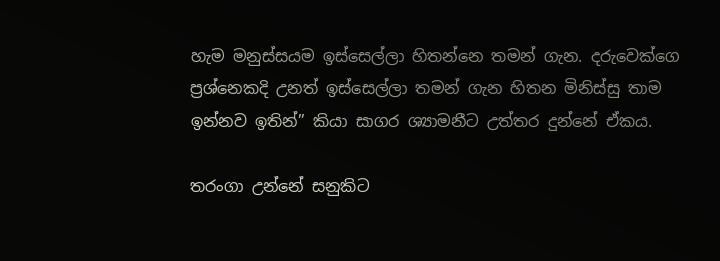හැම මනුස්සයම ඉස්සෙල්ලා හිතන්නෙ තමන් ගැන. දරුවෙක්ගෙ ප්‍රශ්නෙකදි උනත් ඉස්සෙල්ලා තමන් ගැන හිතන මිනිස්සු තාම ඉන්නව ඉතින්” කියා සාගර ශ්‍යාමනීට උත්තර දුන්නේ ඒකය.

තරංගා උන්නේ සනුකිට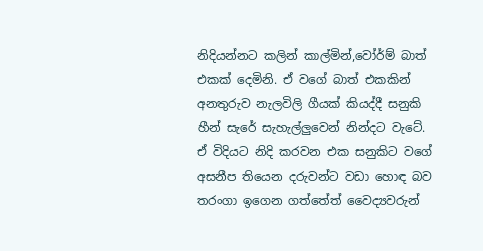නිදියන්නට කලින් කාල්මින්,වෝර්ම් බාත් එකක් දෙමිනි. ඒ වගේ බාත් එකකින් අනතුරුව නැලවිලි ගීයක් කියද්දී සනුකි හීන් සැරේ සැහැල්ලුවෙන් නින්දට වැටේ. ඒ විදියට නිදි කරවන එක සනුකිට වගේ අසනීප තියෙන දරුවන්ට වඩා හොඳ බව තරංගා ඉගෙන ගත්තේත් වෛද්‍යවරුන්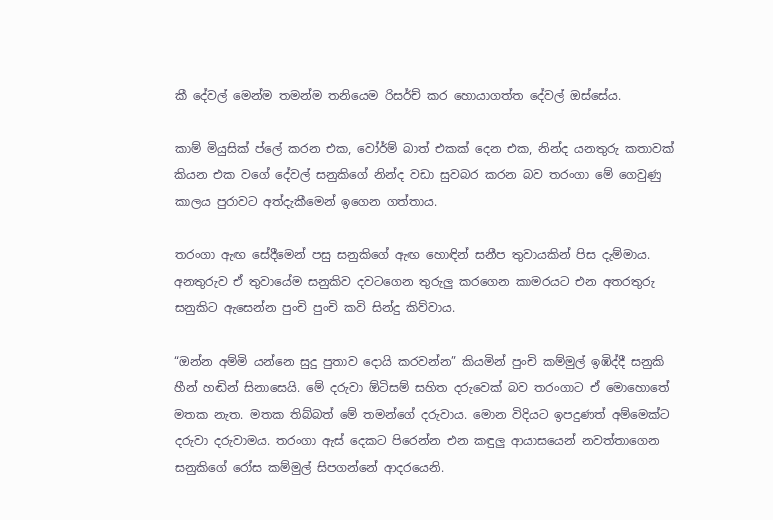කී දේවල් මෙන්ම තමන්ම තනියෙම රිසර්ච් කර හොයාගත්ත දේවල් ඔස්සේය.

කාම් මියුසික් ප්ලේ කරන එක, වෝර්ම් බාත් එකක් දෙන එක, නින්ද යනතුරු කතාවක් කියන එක වගේ දේවල් සනුකිගේ නින්ද වඩා සුවබර කරන බව තරංගා මේ ගෙවුණු කාලය පුරාවට අත්දැකීමෙන් ඉගෙන ගත්තාය.

තරංගා ඇඟ සේදීමෙන් පසු සනුකිගේ ඇඟ හොඳින් සනීප තුවායකින් පිස දැම්මාය. අනතුරුව ඒ තුවායේම සනුකිව දවටගෙන තුරුලු කරගෙන කාමරයට එන අතරතුරු සනුකිට ඇසෙන්න පුංචි පුංචි කවි සින්දු කිව්වාය.

“ඔන්න අම්මි යන්නෙ සුදු පුතාව දොයි කරවන්න” කියමින් පුංචි කම්මුල් ඉඹිද්දී සනුකි හීන් හඬින් සිනාසෙයි. මේ දරුවා ඕටිසම් සහිත දරුවෙක් බව තරංගාට ඒ මොහොතේ මතක නැත. මතක තිබ්බත් මේ තමන්ගේ දරුවාය. මොන විදියට ඉපදුණත් අම්මෙක්ට දරුවා දරුවාමය. තරංගා ඇස් දෙකට පිරෙන්න එන කඳුලු ආයාසයෙන් නවත්තාගෙන සනුකිගේ රෝස කම්මුල් සිපගන්නේ ආදරයෙනි.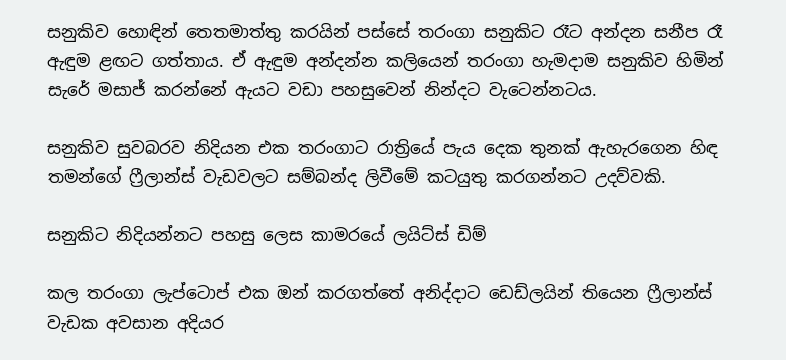සනුකිව හොඳින් තෙතමාත්තු කරයින් පස්සේ තරංගා සනුකිට රෑට අන්දන සනීප රෑ ඇඳුම ළඟට ගත්තාය. ඒ ඇඳුම අන්දන්න කලියෙන් තරංගා හැමදාම සනුකිව හිමින් සැරේ මසාජ් කරන්නේ ඇයට වඩා පහසුවෙන් නින්දට වැටෙන්නටය.

සනුකිව සුවබරව නිදියන එක තරංගාට රාත්‍රියේ පැය දෙක තුනක් ඇහැරගෙන හිඳ තමන්ගේ ෆ්‍රීලාන්ස් වැඩවලට සම්බන්ද ලිවීමේ කටයුතු කරගන්නට උදව්වකි.

සනුකිට නිදියන්නට පහසු ලෙස කාමරයේ ලයිට්ස් ඩිම්

කල තරංගා ලැප්ටොප් එක ඔන් කරගත්තේ අනිද්දාට ඩෙඩ්ලයින් තියෙන ෆ්‍රීලාන්ස් වැඩක අවසාන අදියර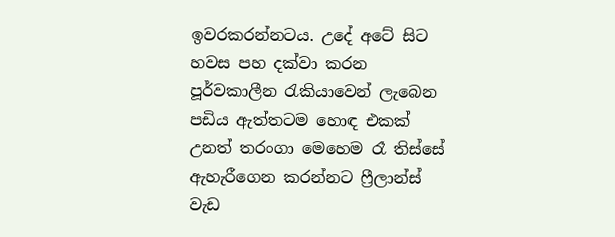ඉවරකරන්නටය. උදේ අටේ සිට හවස පහ දක්වා කරන පූර්වකාලීන රැකියාවෙන් ලැබෙන පඩිය ඇත්තටම හොඳ එකක් උනත් තරංගා මෙහෙම රෑ තිස්සේ ඇහැරීගෙන කරන්නට ෆ්‍රීලාන්ස් වැඩ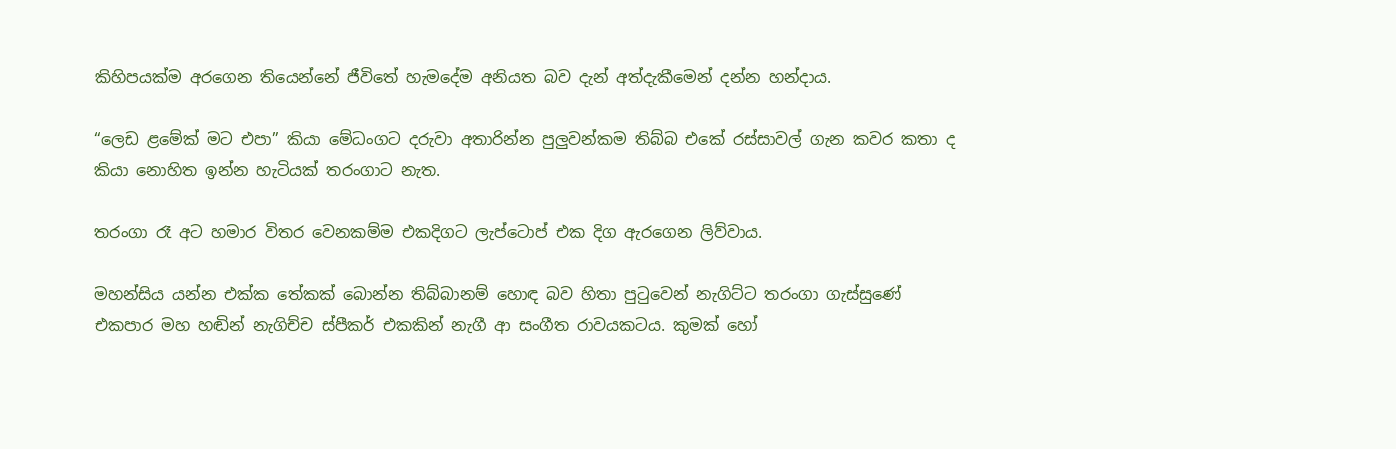කිහිපයක්ම අරගෙන තියෙන්නේ ජීවිතේ හැමදේම අනියත බව දැන් අත්දැකීමෙන් දන්න හන්දාය.

“ලෙඩ ළමේක් මට එපා” කියා මේධංගට දරුවා අතාරින්න පුලුවන්කම තිබ්බ එකේ රස්සාවල් ගැන කවර කතා ද කියා නොහිත ඉන්න හැටියක් තරංගාට නැත.

තරංගා රෑ අට හමාර විතර වෙනකම්ම එකදිගට ලැප්ටොප් එක දිග ඇරගෙන ලිව්වාය.

මහන්සිය යන්න එක්ක තේකක් බොන්න තිබ්බානම් හොඳ බව හිතා පුටුවෙන් නැගිට්ට තරංගා ගැස්සුණේ එකපාර මහ හඬින් නැගිච්ච ස්පීකර් එකකින් නැගී ආ සංගීත රාවයකටය. කුමක් හෝ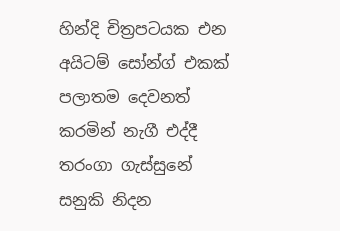හින්දි චිත්‍රපටයක එන අයිටම් සෝන්ග් එකක් පලාතම දෙවනත් කරමින් නැගී එද්දී තරංගා ගැස්සුනේ සනුකි නිදන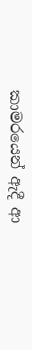කාමරයෙන් ඇදී ආ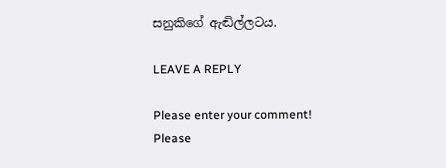සනුකිගේ ඇඬිල්ලටය.

LEAVE A REPLY

Please enter your comment!
Please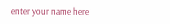enter your name here